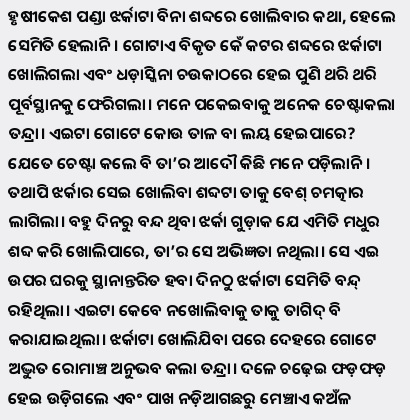ହୃଷୀକେଶ ପଣ୍ଡା ଝର୍କାଟା ବିନା ଶବ୍ଦରେ ଖୋଲିବାର କଥା, ହେଲେ ସେମିତି ହେଲାନି। ଗୋଟାଏ ବିକୃତ କେଁ କଟର ଶବ୍ଦରେ ଝର୍କାଟା ଖୋଲିଗଲା ଏବଂ ଧଡ଼ାସ୍କିନା ଚଉକାଠରେ ହେଇ ପୁଣି ଥରି ଥରି ପୂର୍ବସ୍ଥାନକୁ ଫେରିଗଲା। ମନେ ପକେଇବାକୁ ଅନେକ ଚେଷ୍ଟାକଲା ତନ୍ଦ୍ରା। ଏଇଟା ଗୋଟେ କୋଉ ତାଳ ବା ଲୟ ହେଇପାରେ? ଯେତେ ଚେଷ୍ଟା କଲେ ବି ତା’ର ଆଦୌ କିଛି ମନେ ପଡ଼ିଲାନି। ତଥାପି ଝର୍କାର ସେଇ ଖୋଲିବା ଶବ୍ଦଟା ତାକୁ ବେଶ୍ ଚମତ୍କାର ଲାଗିଲା। ବହୁ ଦିନରୁ ବନ୍ଦ ଥିବା ଝର୍କା ଗୁଡ଼ାକ ଯେ ଏମିତି ମଧୁର ଶବ୍ଦ କରି ଖୋଲିପାରେ, ତା’ର ସେ ଅଭିଜ୍ଞତା ନଥିଲା। ସେ ଏଇ ଉପର ଘରକୁ ସ୍ଥାନାନ୍ତରିତ ହବା ଦିନଠୁ ଝର୍କାଟା ସେମିତି ବନ୍ଦ୍ ରହିଥିଲା। ଏଇଟା କେବେ ନଖୋଲିବାକୁ ତାକୁ ତାଗିଦ୍ ବି କରାଯାଇଥିଲା। ଝର୍କାଟା ଖୋଲିଯିବା ପରେ ଦେହରେ ଗୋଟେ ଅଦ୍ଭୁତ ରୋମାଞ୍ଚ ଅନୁଭବ କଲା ତନ୍ଦ୍ରା। ଦଳେ ଚଢ଼େଇ ଫଡ଼ଫଡ଼ ହେଇ ଉଡ଼ିଗଲେ ଏବଂ ପାଖ ନଡ଼ିଆଗଛରୁ ମେଞ୍ଚାଏ କଅଁଳ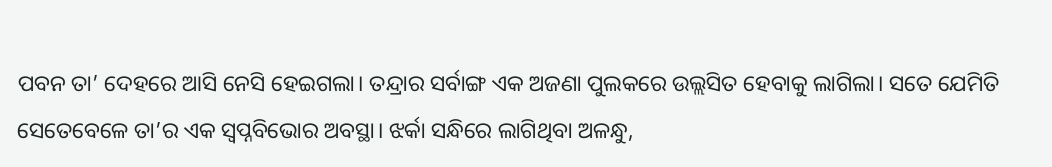ପବନ ତା’ ଦେହରେ ଆସି ନେସି ହେଇଗଲା। ତନ୍ଦ୍ରାର ସର୍ବାଙ୍ଗ ଏକ ଅଜଣା ପୁଲକରେ ଉଲ୍ଲସିତ ହେବାକୁ ଲାଗିଲା। ସତେ ଯେମିତି ସେତେବେଳେ ତା’ର ଏକ ସ୍ୱପ୍ନବିଭୋର ଅବସ୍ଥା। ଝର୍କା ସନ୍ଧିରେ ଲାଗିଥିବା ଅଳନ୍ଧୁ,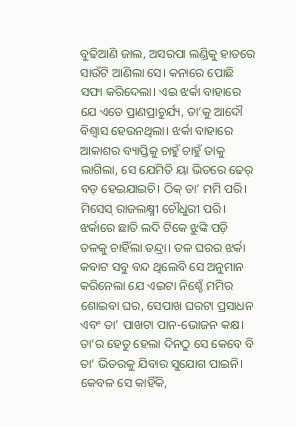ବୁଢିଆଣି ଜାଲ, ଅସରପା ଲଣ୍ଡିକୁ ହାତରେ ସାଉଁଟି ଆଣିଲା ସେ। କନାରେ ପୋଛି ସଫା କରିଦେଲା। ଏଇ ଝର୍କା ବାହାରେ ଯେ ଏତେ ପ୍ରାଣପ୍ରାଚୁର୍ଯ୍ୟ, ତା’କୁ ଆଦୌ ବିଶ୍ୱାସ ହେଉନଥିଲା। ଝର୍କା ବାହାରେ ଆକାଶର ବ୍ୟାପ୍ତିକୁ ଚାହୁଁ ଚାହୁଁ ତାକୁ ଲାଗିଲା, ସେ ଯେମିତି ୟା ଭିତରେ ଢେର୍ ବଡ଼ ହେଇଯାଇଚି। ଠିକ୍ ତା’ ମମି ପରି। ମିସେସ୍ ରାଜଲକ୍ଷ୍ମୀ ଚୌଧୁରୀ ପରି। ଝର୍କାରେ ଛାତି ଲଦି ଟିକେ ଝୁଙ୍କି ପଡ଼ି ତଳକୁ ଚାହିଁଲା ତନ୍ଦ୍ରା। ତଳ ଘରର ଝର୍କା କବାଟ ସବୁ ବନ୍ଦ ଥିଲେବି ସେ ଅନୁମାନ କରିନେଲା ଯେ ଏଇଟା ନିଶ୍ଚେଁ ମମିର ଶୋଇବା ଘର, ସେପାଖ ଘରଟା ପ୍ରସାଧନ ଏବଂ ତା’ ପାଖଟା ପାନ-ଭୋଜନ କକ୍ଷ। ତା’ର ହେତୁ ହେଲା ଦିନଠୁ ସେ କେବେ ବି ତା’ ଭିତରକୁ ଯିବାର ସୁଯୋଗ ପାଇନି। କେବଳ ସେ କାହିଁକି,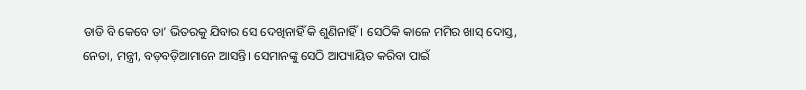ଡାଡି ବି କେବେ ତା’ ଭିତରକୁ ଯିବାର ସେ ଦେଖିନାହିଁ କି ଶୁଣିନାହିଁ। ସେଠିକି କାଳେ ମମିର ଖାସ୍ ଦୋସ୍ତ, ନେତା, ମନ୍ତ୍ରୀ, ବଡ଼ବଡ଼ିଆମାନେ ଆସନ୍ତି। ସେମାନଙ୍କୁ ସେଠି ଆପ୍ୟାୟିତ କରିବା ପାଇଁ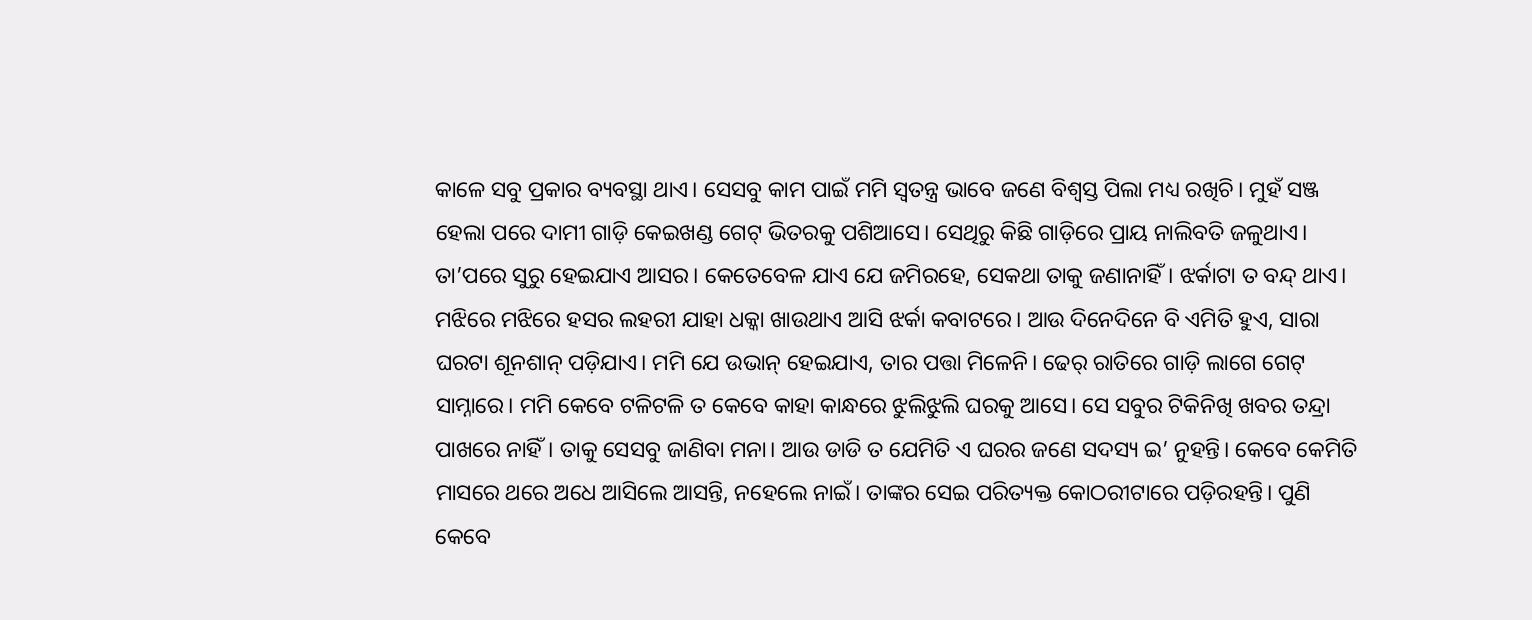କାଳେ ସବୁ ପ୍ରକାର ବ୍ୟବସ୍ଥା ଥାଏ। ସେସବୁ କାମ ପାଇଁ ମମି ସ୍ୱତନ୍ତ୍ର ଭାବେ ଜଣେ ବିଶ୍ୱସ୍ତ ପିଲା ମଧ୍ୟ ରଖିଚି। ମୁହଁ ସଞ୍ଜ ହେଲା ପରେ ଦାମୀ ଗାଡ଼ି କେଇଖଣ୍ଡ ଗେଟ୍ ଭିତରକୁ ପଶିଆସେ। ସେଥିରୁ କିଛି ଗାଡ଼ିରେ ପ୍ରାୟ ନାଲିବତି ଜଳୁଥାଏ। ତା’ପରେ ସୁରୁ ହେଇଯାଏ ଆସର। କେତେବେଳ ଯାଏ ଯେ ଜମିରହେ, ସେକଥା ତାକୁ ଜଣାନାହିଁ। ଝର୍କାଟା ତ ବନ୍ଦ୍ ଥାଏ। ମଝିରେ ମଝିରେ ହସର ଲହରୀ ଯାହା ଧକ୍କା ଖାଉଥାଏ ଆସି ଝର୍କା କବାଟରେ। ଆଉ ଦିନେଦିନେ ବି ଏମିତି ହୁଏ, ସାରା ଘରଟା ଶୂନଶାନ୍ ପଡ଼ିଯାଏ। ମମି ଯେ ଉଭାନ୍ ହେଇଯାଏ, ତାର ପତ୍ତା ମିଳେନି। ଢେର୍ ରାତିରେ ଗାଡ଼ି ଲାଗେ ଗେଟ୍ ସାମ୍ନାରେ। ମମି କେବେ ଟଳିଟଳି ତ କେବେ କାହା କାନ୍ଧରେ ଝୁଲିଝୁଲି ଘରକୁ ଆସେ। ସେ ସବୁର ଟିକିନିଖି ଖବର ତନ୍ଦ୍ରା ପାଖରେ ନାହିଁ। ତାକୁ ସେସବୁ ଜାଣିବା ମନା। ଆଉ ଡାଡି ତ ଯେମିତି ଏ ଘରର ଜଣେ ସଦସ୍ୟ ଇ’ ନୁହନ୍ତି। କେବେ କେମିତି ମାସରେ ଥରେ ଅଧେ ଆସିଲେ ଆସନ୍ତି, ନହେଲେ ନାଇଁ। ତାଙ୍କର ସେଇ ପରିତ୍ୟକ୍ତ କୋଠରୀଟାରେ ପଡ଼ିରହନ୍ତି। ପୁଣି କେବେ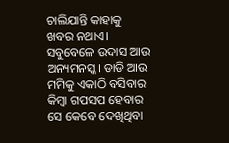ଚାଲିଯାନ୍ତି କାହାକୁ ଖବର ନଥାଏ। ସବୁବେଳେ ଉଦାସ ଆଉ ଅନ୍ୟମନସ୍କ। ଡାଡି ଆଉ ମମିକୁ ଏକାଠି ବସିବାର କିମ୍ୱା ଗପସପ ହେବାର ସେ କେବେ ଦେଖିଥିବା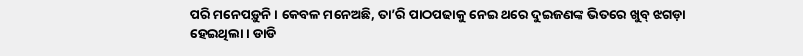ପରି ମନେପଡ଼ୁନି। କେବଳ ମନେଅଛି, ତା’ରି ପାଠପଢାକୁ ନେଇ ଥରେ ଦୁଇଜଣଙ୍କ ଭିତରେ ଖୁବ୍ ଝଗଡ଼ା ହେଇଥିଲା। ଡାଡି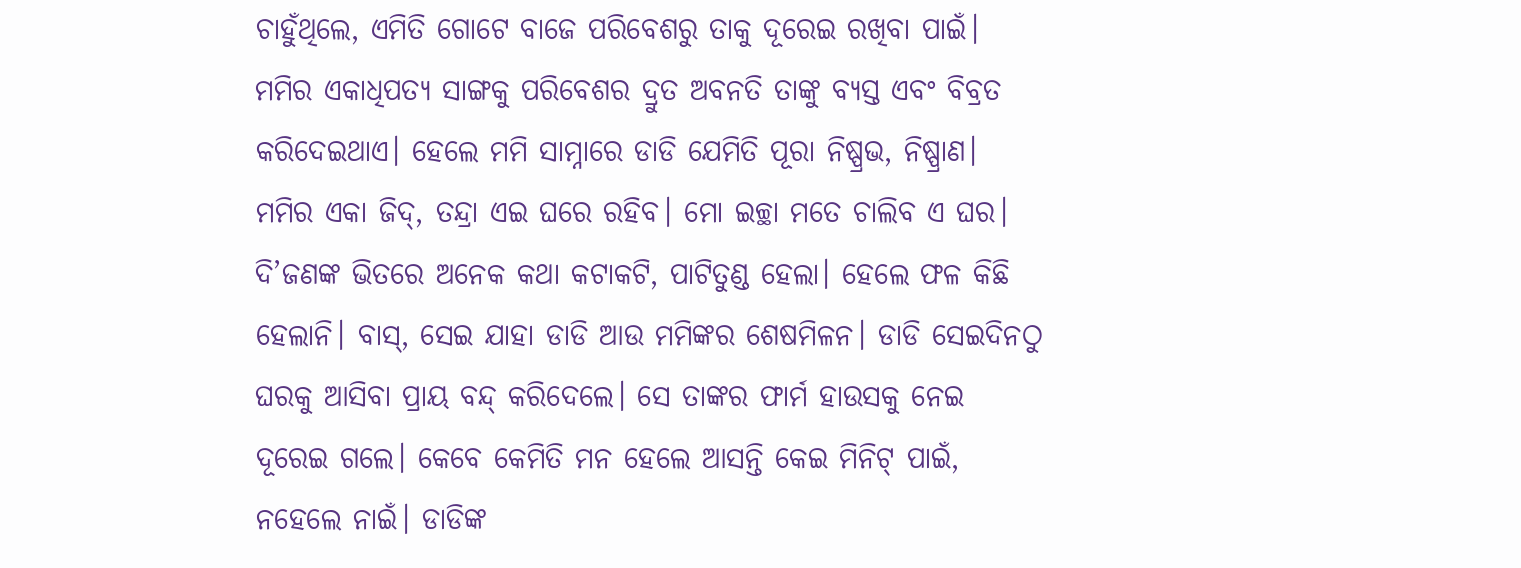ଚାହୁଁଥିଲେ, ଏମିତି ଗୋଟେ ବାଜେ ପରିବେଶରୁ ତାକୁ ଦୂରେଇ ରଖିବା ପାଇଁ। ମମିର ଏକାଧିପତ୍ୟ ସାଙ୍ଗକୁ ପରିବେଶର ଦ୍ରୁତ ଅବନତି ତାଙ୍କୁ ବ୍ୟସ୍ତ ଏବଂ ବିବ୍ରତ କରିଦେଇଥାଏ। ହେଲେ ମମି ସାମ୍ନାରେ ଡାଡି ଯେମିତି ପୂରା ନିଷ୍ପ୍ରଭ, ନିଷ୍ପ୍ରାଣ। ମମିର ଏକା ଜିଦ୍, ତନ୍ଦ୍ରା ଏଇ ଘରେ ରହିବ। ମୋ ଇଚ୍ଛା ମତେ ଚାଲିବ ଏ ଘର। ଦି’ଜଣଙ୍କ ଭିତରେ ଅନେକ କଥା କଟାକଟି, ପାଟିତୁଣ୍ଡ ହେଲା। ହେଲେ ଫଳ କିଛି ହେଲାନି। ବାସ୍, ସେଇ ଯାହା ଡାଡି ଆଉ ମମିଙ୍କର ଶେଷମିଳନ। ଡାଡି ସେଇଦିନଠୁ ଘରକୁ ଆସିବା ପ୍ରାୟ ବନ୍ଦ୍ କରିଦେଲେ। ସେ ତାଙ୍କର ଫାର୍ମ ହାଉସକୁ ନେଇ ଦୂରେଇ ଗଲେ। କେବେ କେମିତି ମନ ହେଲେ ଆସନ୍ତି କେଇ ମିନିଟ୍ ପାଇଁ, ନହେଲେ ନାଇଁ। ଡାଡିଙ୍କ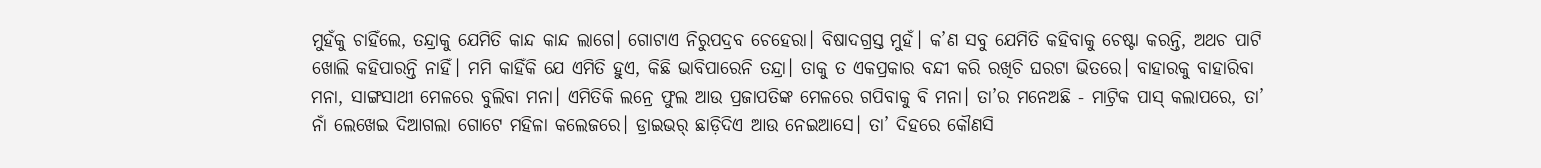ମୁହଁକୁ ଚାହିଁଲେ, ତନ୍ଦ୍ରାକୁ ଯେମିତି କାନ୍ଦ କାନ୍ଦ ଲାଗେ। ଗୋଟାଏ ନିରୁପଦ୍ରବ ଚେହେରା। ବିଷାଦଗ୍ରସ୍ତ ମୁହଁ। କ’ଣ ସବୁ ଯେମିତି କହିବାକୁ ଚେଷ୍ଟା କରନ୍ତି, ଅଥଚ ପାଟି ଖୋଲି କହିପାରନ୍ତି ନାହିଁ। ମମି କାହିଁକି ଯେ ଏମିତି ହୁଏ, କିଛି ଭାବିପାରେନି ତନ୍ଦ୍ରା। ତାକୁ ତ ଏକପ୍ରକାର ବନ୍ଦୀ କରି ରଖିଚି ଘରଟା ଭିତରେ। ବାହାରକୁ ବାହାରିବା ମନା, ସାଙ୍ଗସାଥୀ ମେଳରେ ବୁଲିବା ମନା। ଏମିତିକି ଲନ୍ରେ ଫୁଲ ଆଉ ପ୍ରଜାପତିଙ୍କ ମେଳରେ ଗପିବାକୁ ବି ମନା। ତା’ର ମନେଅଛି - ମାଟ୍ରିକ ପାସ୍ କଲାପରେ, ତା’ ନାଁ ଲେଖେଇ ଦିଆଗଲା ଗୋଟେ ମହିଳା କଲେଜରେ। ଡ୍ରାଇଭର୍ ଛାଡ଼ିଦିଏ ଆଉ ନେଇଆସେ। ତା’ ଦିହରେ କୌଣସି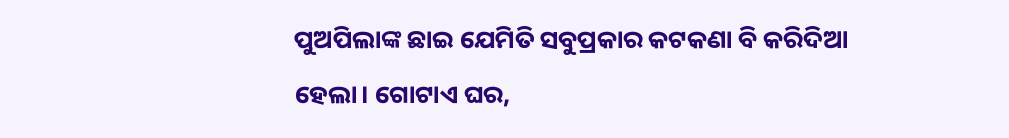ପୁଅପିଲାଙ୍କ ଛାଇ ଯେମିତି ସବୁପ୍ରକାର କଟକଣା ବି କରିଦିଆ ହେଲା। ଗୋଟାଏ ଘର,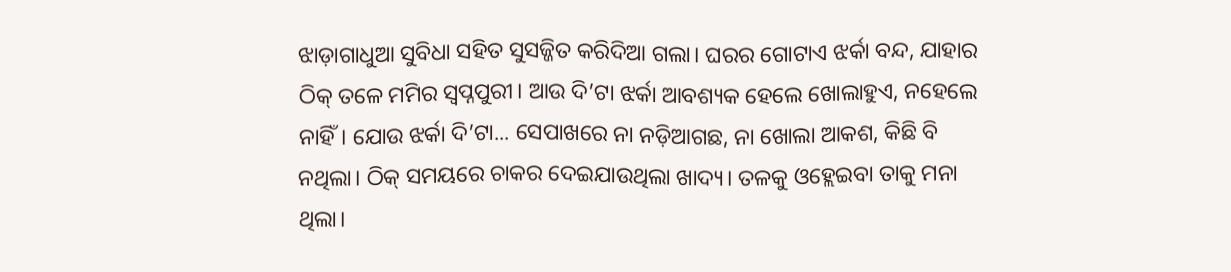ଝାଡ଼ାଗାଧୁଆ ସୁବିଧା ସହିତ ସୁସଜ୍ଜିତ କରିଦିଆ ଗଲା। ଘରର ଗୋଟାଏ ଝର୍କା ବନ୍ଦ, ଯାହାର ଠିକ୍ ତଳେ ମମିର ସ୍ୱପ୍ନପୁରୀ। ଆଉ ଦି’ଟା ଝର୍କା ଆବଶ୍ୟକ ହେଲେ ଖୋଲାହୁଏ, ନହେଲେ ନାହିଁ। ଯୋଉ ଝର୍କା ଦି’ଟା... ସେପାଖରେ ନା ନଡ଼ିଆଗଛ, ନା ଖୋଲା ଆକଶ, କିଛି ବି ନଥିଲା। ଠିକ୍ ସମୟରେ ଚାକର ଦେଇଯାଉଥିଲା ଖାଦ୍ୟ। ତଳକୁ ଓହ୍ଲେଇବା ତାକୁ ମନା ଥିଲା।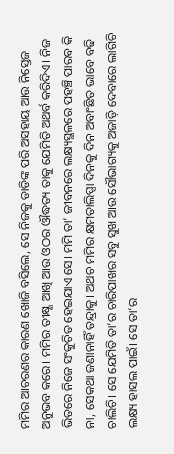ମମିର ଆଚରଣର କାରଣ ଖୋଜି ବସିଲେ, ସେ ନିଜକୁ ଡାଡିଙ୍କ ପରି ଅସହାୟ ଆଉ ନିସ୍ତେଜ ଅନୁଭବ କରେ। ମମିର ତୀକ୍ଷ୍ଣ ଆଖି ଆଉ ଓଠର ଔଦ୍ଧତ୍ୟ ତାକୁ ଯେମିତି ଅଥର୍ବ କରିଦିଏ। ନିଜ ଭିତରେ ନିଜେ ସଂକୁଚିତ ହେଇଯାଏ ସେ। ମମି ତା’ ଜୀବନରେ ଲକ୍ଷ୍ୟସ୍ଥଳରେ ପହଞ୍ଚି ପାରବ କି ନା, ସେକଥା ଜଣାନାହିଁ ତନ୍ଦ୍ରାକୁ। ଅଥଚ ମମିର କ୍ଷମତାଲିପ୍ସା ଦିନକୁ ଦିନ ଅବାଂଛିତ ଭାବେ ବଢି ଚାଲିଚି। ସେ ଯେମିତି ତା’ର ଚାରିପାଖର ସବୁ ସୁଖ ଆଉ ସୌଭାଗ୍ୟକୁ ଅଜାଡ଼ି ଦେବାରେ ଲାଗିଚି ଲକ୍ଷ୍ୟ ହାସଲ ପାଇଁ। ସେ ତା’ର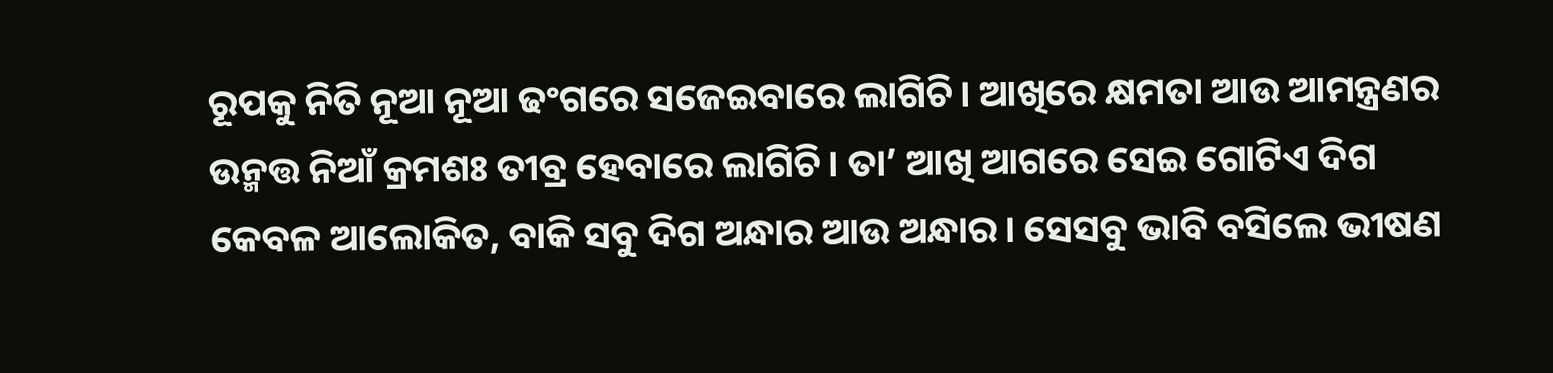ରୂପକୁ ନିତି ନୂଆ ନୂଆ ଢଂଗରେ ସଜେଇବାରେ ଲାଗିଚି। ଆଖିରେ କ୍ଷମତା ଆଉ ଆମନ୍ତ୍ରଣର ଉନ୍ମତ୍ତ ନିଆଁ କ୍ରମଶଃ ତୀବ୍ର ହେବାରେ ଲାଗିଚି। ତା’ ଆଖି ଆଗରେ ସେଇ ଗୋଟିଏ ଦିଗ କେବଳ ଆଲୋକିତ, ବାକି ସବୁ ଦିଗ ଅନ୍ଧାର ଆଉ ଅନ୍ଧାର। ସେସବୁ ଭାବି ବସିଲେ ଭୀଷଣ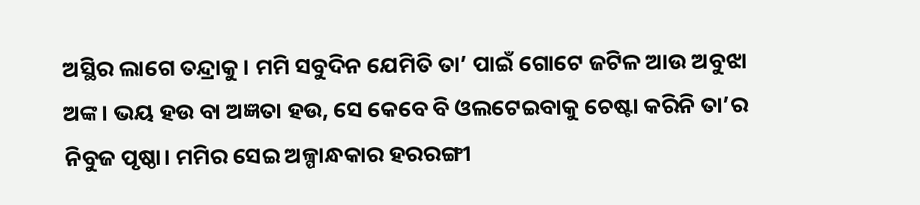ଅସ୍ଥିର ଲାଗେ ତନ୍ଦ୍ରାକୁ। ମମି ସବୁଦିନ ଯେମିତି ତା’ ପାଇଁ ଗୋଟେ ଜଟିଳ ଆଉ ଅବୁଝା ଅଙ୍କ। ଭୟ ହଉ ବା ଅଜ୍ଞତା ହଉ, ସେ କେବେ ବି ଓଲଟେଇବାକୁ ଚେଷ୍ଟା କରିନି ତା’ର ନିବୁଜ ପୃଷ୍ଠା। ମମିର ସେଇ ଅଳ୍ପାନ୍ଧକାର ହରରଙ୍ଗୀ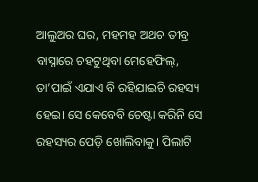ଆଲୁଅର ଘର, ମହମହ ଅଥଚ ତୀବ୍ର ବାସ୍ନାରେ ଚହଟୁଥିବା ମେହେଫିଲ୍, ତା’ପାଇଁ ଏଯାଏ ବି ରହିଯାଇଚି ରହସ୍ୟ ହେଇ। ସେ କେବେବି ଚେଷ୍ଟା କରିନି ସେ ରହସ୍ୟର ପେଡ଼ି ଖୋଲିବାକୁ। ପିଲାଟି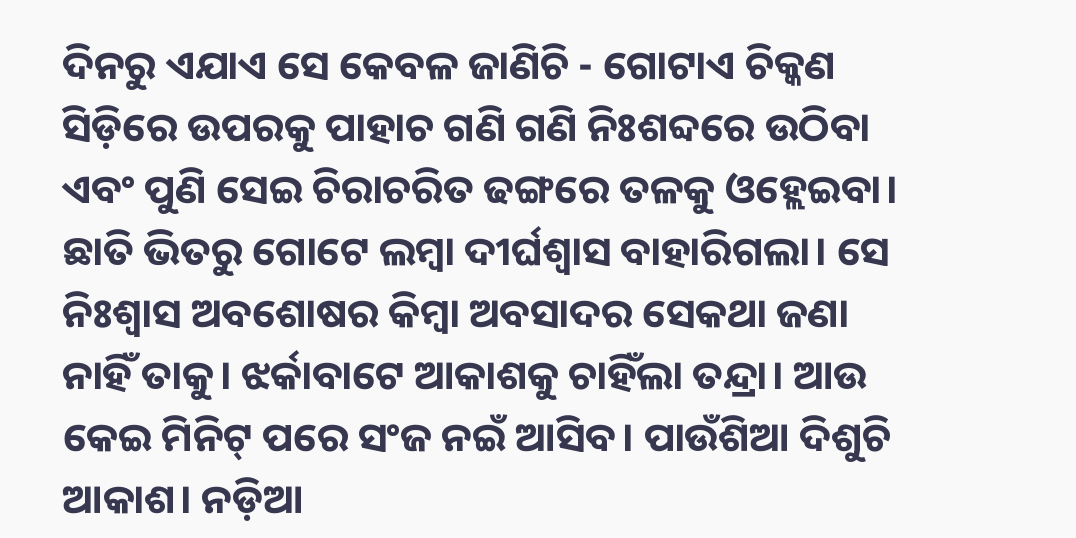ଦିନରୁ ଏଯାଏ ସେ କେବଳ ଜାଣିଚି - ଗୋଟାଏ ଚିକ୍କଣ ସିଡ଼ିରେ ଉପରକୁ ପାହାଚ ଗଣି ଗଣି ନିଃଶବ୍ଦରେ ଉଠିବା ଏବଂ ପୁଣି ସେଇ ଚିରାଚରିତ ଢଙ୍ଗରେ ତଳକୁ ଓହ୍ଲେଇବା। ଛାତି ଭିତରୁ ଗୋଟେ ଲମ୍ୱା ଦୀର୍ଘଶ୍ୱାସ ବାହାରିଗଲା। ସେ ନିଃଶ୍ୱାସ ଅବଶୋଷର କିମ୍ୱା ଅବସାଦର ସେକଥା ଜଣା ନାହିଁ ତାକୁ। ଝର୍କାବାଟେ ଆକାଶକୁ ଚାହିଁଲା ତନ୍ଦ୍ରା। ଆଉ କେଇ ମିନିଟ୍ ପରେ ସଂଜ ନଇଁ ଆସିବ। ପାଉଁଶିଆ ଦିଶୁଚି ଆକାଶ। ନଡ଼ିଆ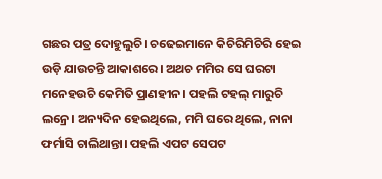ଗଛର ପତ୍ର ଦୋହୁଲୁଚି। ଚଢେଇମାନେ କିଚିରିମିଚିରି ହେଇ ଉଡ଼ି ଯାଉଚନ୍ତି ଆକାଶରେ। ଅଥଚ ମମିର ସେ ଘରଟା ମନେହଉଚି କେମିତି ପ୍ରାଣହୀନ। ପହଲି ଟହଲ୍ ମାରୁଚି ଲନ୍ରେ। ଅନ୍ୟଦିନ ହେଇଥିଲେ, ମମି ଘରେ ଥିଲେ, ନାନା ଫର୍ମାସି ଚାଲିଥାନ୍ତା। ପହଲି ଏପଟ ସେପଟ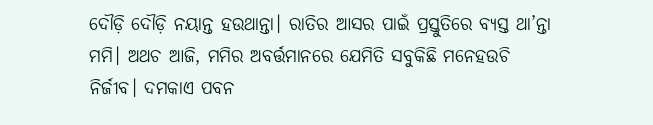ଦୌଡ଼ି ଦୌଡ଼ି ନୟାନ୍ତ ହଉଥାନ୍ତା। ରାତିର ଆସର ପାଇଁ ପ୍ରସ୍ତୁତିରେ ବ୍ୟସ୍ତ ଥା’ନ୍ତା ମମି। ଅଥଚ ଆଜି, ମମିର ଅବର୍ତ୍ତମାନରେ ଯେମିତି ସବୁକିଛି ମନେହଉଚି ନିର୍ଜୀବ। ଦମକାଏ ପବନ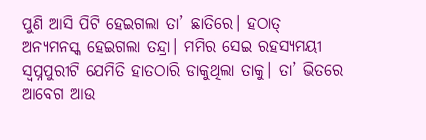ପୁଣି ଆସି ପିଟି ହେଇଗଲା ତା’ ଛାତିରେ। ହଠାତ୍ ଅନ୍ୟମନସ୍କ ହେଇଗଲା ତନ୍ଦ୍ରା। ମମିର ସେଇ ରହସ୍ୟମୟୀ ସ୍ୱପ୍ନପୁରୀଟି ଯେମିତି ହାତଠାରି ଡାକୁଥିଲା ତାକୁ। ତା’ ଭିତରେ ଆବେଗ ଆଉ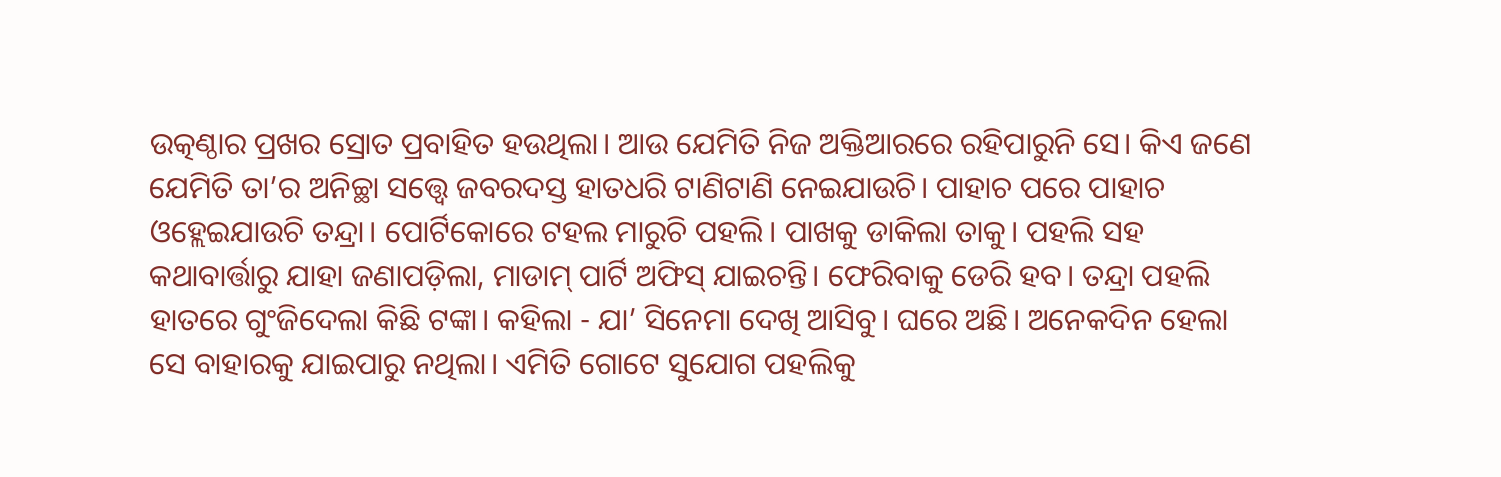ଉତ୍କଣ୍ଠାର ପ୍ରଖର ସ୍ରୋତ ପ୍ରବାହିତ ହଉଥିଲା। ଆଉ ଯେମିତି ନିଜ ଅକ୍ତିଆରରେ ରହିପାରୁନି ସେ। କିଏ ଜଣେ ଯେମିତି ତା’ର ଅନିଚ୍ଛା ସତ୍ତ୍ୱେ ଜବରଦସ୍ତ ହାତଧରି ଟାଣିଟାଣି ନେଇଯାଉଚି। ପାହାଚ ପରେ ପାହାଚ ଓହ୍ଲେଇଯାଉଚି ତନ୍ଦ୍ରା। ପୋର୍ଟିକୋରେ ଟହଲ ମାରୁଚି ପହଲି। ପାଖକୁ ଡାକିଲା ତାକୁ। ପହଲି ସହ କଥାବାର୍ତ୍ତାରୁ ଯାହା ଜଣାପଡ଼ିଲା, ମାଡାମ୍ ପାର୍ଟି ଅଫିସ୍ ଯାଇଚନ୍ତି। ଫେରିବାକୁ ଡେରି ହବ। ତନ୍ଦ୍ରା ପହଲି ହାତରେ ଗୁଂଜିଦେଲା କିଛି ଟଙ୍କା। କହିଲା - ଯା’ ସିନେମା ଦେଖି ଆସିବୁ। ଘରେ ଅଛି। ଅନେକଦିନ ହେଲା ସେ ବାହାରକୁ ଯାଇପାରୁ ନଥିଲା। ଏମିତି ଗୋଟେ ସୁଯୋଗ ପହଲିକୁ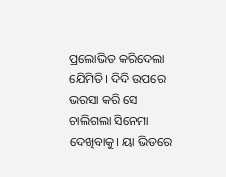ପ୍ରଲୋଭିତ କରିଦେଲା ଯେିମିତି। ଦିଦି ଉପରେ ଭରସା କରି ସେ ଚାଲିଗଲା ସିନେମା ଦେଖିବାକୁ। ୟା ଭିତରେ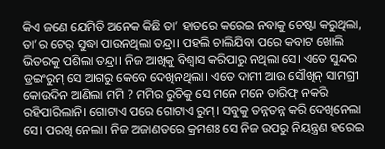କିଏ ଜଣେ ଯେମିତି ଅନେକ କିଛି ତା’ ହାତରେ କରେଇ ନବାକୁ ଚେଷ୍ଟା କରୁଥିଲା, ତା’ର ଟେର୍ ସୁଦ୍ଧା ପାଉନଥିଲା ତନ୍ଦ୍ରା। ପହଲି ଚାଲିଯିବା ପରେ କବାଟ ଖୋଲି ଭିତରକୁ ପଶିଲା ତନ୍ଦ୍ରା। ନିଜ ଆଖିକୁ ବିଶ୍ୱାସ କରିପାରୁ ନଥିଲା ସେ। ଏତେ ସୁନ୍ଦର ଡ୍ରଇଂରୁମ୍ ସେ ଆଗରୁ କେବେ ଦେଖିନଥିଲା। ଏତେ ଦାମୀ ଆଉ ସୌଖିନ୍ ସାମଗ୍ରୀ କୋଉଦିନ ଆଣିଲା ମମି ? ମମିର ରୁଚିକୁ ସେ ମନେ ମନେ ତାରିଫ୍ ନକରି ରହିପାରିଲାନି। ଗୋଟାଏ ପରେ ଗୋଟାଏ ରୁମ୍। ସବୁକୁ ତନ୍ନତନ୍ନ କରି ଦେଖିନେଲା ସେ। ପରଖି ନେଲା। ନିଜ ଅଜାଣତରେ କ୍ରମଶଃ ସେ ନିଜ ଉପରୁ ନିୟନ୍ତ୍ରଣ ହରେଇ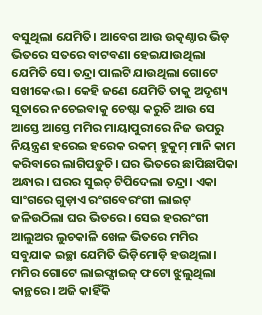ବସୁଥିଲା ଯେମିତି। ଆବେଗ ଆଉ ଉତ୍କଣ୍ଠାର ଭିଡ଼ ଭିତରେ ସତରେ ବାଟବଣା ହେଇଯାଉଥିଲା ଯେମିତି ସେ। ତନ୍ଦ୍ରା ପାଲଟି ଯାଉଥିଲା ଗୋଟେ ସଖୀକେ‹ଇ। କେହି ଜଣେ ଯେମିତି ତାକୁ ଅଦୃଶ୍ୟ ସୂତାରେ ନଚେଇବାକୁ ଚେଷ୍ଟା କରୁଚି ଆଉ ସେ ଆସ୍ତେ ଆସ୍ତେ ମମିର ମାୟାପୁରୀରେ ନିଜ ଉପରୁ ନିୟନ୍ତ୍ରଣ ହରେଇ ହରେକ ରକମ୍ ହୁକୁମ୍ ମାନି କାମ କରିବାରେ ଲାଗିପଡ଼ୁଚି। ଘର ଭିତରେ ଛାପିଛାପିକା ଅନ୍ଧାର। ଘରର ସୁଇଚ୍ ଟିପିଦେଲା ତନ୍ଦ୍ରା। ଏକା ସାଂଗରେ ଗୁଡ଼ାଏ ରଂଗବେରଂଗୀ ଲାଇଟ୍ ଜଳିଉଠିଲା ଘର ଭିତରେ। ସେଇ ହରରଂଗୀ ଆଲୁଅର ଲୁଚକାଳି ଖେଳ ଭିତରେ ମମିର ସବୁଯାକ ଇଚ୍ଛା ଯେମିତି ଭିଡ଼ିମୋଡ଼ି ହଉଥିଲା। ମମିର ଗୋଟେ ଲାଇଫ୍ସାଇଜ୍ ଫଟୋ ଝୁଲୁଥିଲା କାନ୍ଥରେ। ଅଜି କାହିଁକି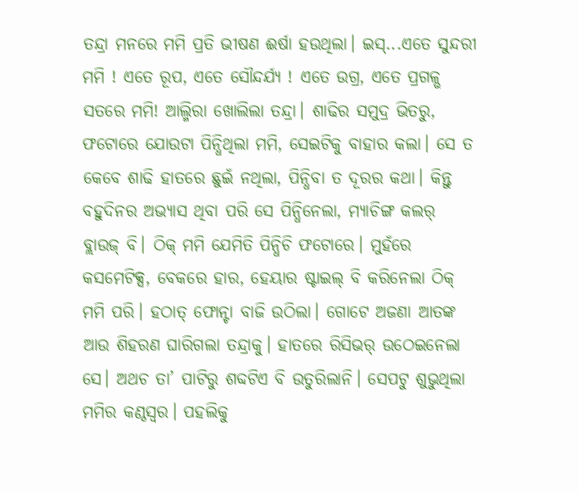ତନ୍ଦ୍ରା ମନରେ ମମି ପ୍ରତି ଭୀଷଣ ଈର୍ଷା ହଉଥିଲା। ଇସ୍...ଏତେ ସୁନ୍ଦରୀ ମମି ! ଏତେ ରୂପ, ଏତେ ସୌନ୍ଦର୍ଯ୍ୟ ! ଏତେ ଉଗ୍ର, ଏତେ ପ୍ରଗଳ୍ଭ ସତରେ ମମି! ଆଲ୍ମିରା ଖୋଲିଲା ତନ୍ଦ୍ରା। ଶାଢିର ସମୁଦ୍ର ଭିତରୁ, ଫଟୋରେ ଯୋଉଟା ପିନ୍ଧିଥିଲା ମମି, ସେଇଟିକୁ ବାହାର କଲା। ସେ ତ କେବେ ଶାଢି ହାତରେ ଛୁଇଁ ନଥିଲା, ପିନ୍ଧିବା ତ ଦୂରର କଥା। କିନ୍ତୁ ବହୁଦିନର ଅଭ୍ୟାସ ଥିବା ପରି ସେ ପିନ୍ଧିନେଲା, ମ୍ୟାଚିଙ୍ଗ କଲର୍ ବ୍ଲାଉଜ୍ ବି। ଠିକ୍ ମମି ଯେମିତି ପିନ୍ଧିଚି ଫଟୋରେ। ମୁହଁରେ କସମେଟିକ୍ସ, ବେକରେ ହାର, ହେୟାର ଷ୍ଟାଇଲ୍ ବି କରିନେଲା ଠିକ୍ ମମି ପରି। ହଠାତ୍ ଫୋନ୍ଟା ବାଜି ଉଠିଲା। ଗୋଟେ ଅଜଣା ଆତଙ୍କ ଆଉ ଶିହରଣ ଘାରିଗଲା ତନ୍ଦ୍ରାକୁ। ହାତରେ ରିସିଭର୍ ଉଠେଇନେଲା ସେ। ଅଥଚ ତା’ ପାଟିରୁ ଶବ୍ଦଟିଏ ବି ଉତୁରିଲାନି। ସେପଟୁ ଶୁଭୁଥିଲା ମମିର କଣ୍ଠସ୍ୱର। ପହଲିକୁ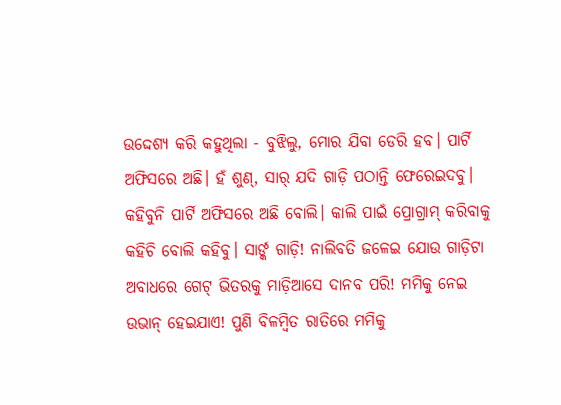ଉଦ୍ଦେଶ୍ୟ କରି କହୁଥିଲା - ବୁଝିଲୁ, ମୋର ଯିବା ଡେରି ହବ। ପାର୍ଟି ଅଫିସରେ ଅଛି। ହଁ ଶୁଣ୍, ସାର୍ ଯଦି ଗାଡ଼ି ପଠାନ୍ତି ଫେରେଇଦବୁ। କହିବୁନି ପାର୍ଟି ଅଫିସରେ ଅଛି ବୋଲି। କାଲି ପାଇଁ ପ୍ରୋଗ୍ରାମ୍ କରିବାକୁ କହିଚି ବୋଲି କହିବୁ। ସାର୍ଙ୍କ ଗାଡ଼ି! ନାଲିବତି ଜଳେଇ ଯୋଉ ଗାଡ଼ିଟା ଅବାଧରେ ଗେଟ୍ ଭିତରକୁ ମାଡ଼ିଆସେ ଦାନବ ପରି! ମମିକୁ ନେଇ ଉଭାନ୍ ହେଇଯାଏ! ପୁଣି ବିଳମ୍ୱିତ ରାତିରେ ମମିକୁ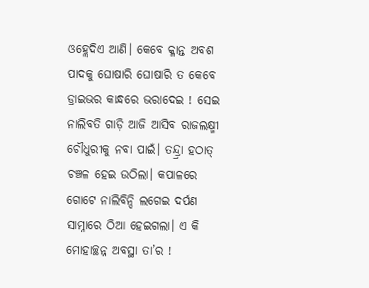ଓହ୍ଲେଦିଏ ଆଣି। କେବେ କ୍ଳାନ୍ତ ଅବଶ ପାଦକୁ ଘୋଷାରି ଘୋଷାରି ତ କେବେ ଡ୍ରାଇଭର କାନ୍ଧରେ ଭରାଦେଇ ! ସେଇ ନାଲିବତି ଗାଡ଼ି ଆଜି ଆସିବ ରାଜଲକ୍ଷ୍ମୀ ଚୌଧୁରୀକୁ ନବା ପାଇଁ। ତନ୍ଦ୍ର୍ରା ହଠାତ୍ ଚଞ୍ଚଳ ହେଇ ଉଠିଲା। କପାଳରେ ଗୋଟେ ନାଲିବିନ୍ଦି ଲଗେଇ ଦର୍ପଣ ସାମ୍ନାରେ ଠିଆ ହେଇଗଲା। ଏ କି ମୋହାଚ୍ଛନ୍ନ ଅବସ୍ଥା ତା’ର !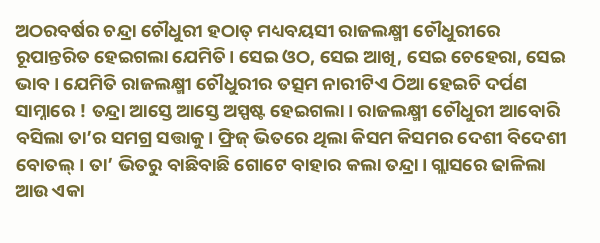ଅଠରବର୍ଷର ଚନ୍ଦ୍ରା ଚୌଧୁରୀ ହଠାତ୍ ମଧ୍ୟବୟସୀ ରାଜଲକ୍ଷ୍ମୀ ଚୌଧୁରୀରେ ରୂପାନ୍ତରିତ ହେଇଗଲା ଯେମିତି। ସେଇ ଓଠ, ସେଇ ଆଖି, ସେଇ ଚେହେରା, ସେଇ ଭାବ। ଯେମିତି ରାଜଲକ୍ଷ୍ମୀ ଚୌଧୁରୀର ତତ୍ସମ ନାରୀଟିଏ ଠିଆ ହେଇଚି ଦର୍ପଣ ସାମ୍ନାରେ ! ତନ୍ଦ୍ରା ଆସ୍ତେ ଆସ୍ତେ ଅସ୍ପଷ୍ଟ ହେଇଗଲା। ରାଜଲକ୍ଷ୍ମୀ ଚୌଧୁରୀ ଆବୋରି ବସିଲା ତା’ର ସମଗ୍ର ସତ୍ତାକୁ। ଫ୍ରିଜ୍ ଭିତରେ ଥିଲା କିସମ କିସମର ଦେଶୀ ବିଦେଶୀ ବୋତଲ୍। ତା’ ଭିତରୁ ବାଛିବାଛି ଗୋଟେ ବାହାର କଲା ତନ୍ଦ୍ରା। ଗ୍ଲାସରେ ଢାଳିଲା ଆଉ ଏକା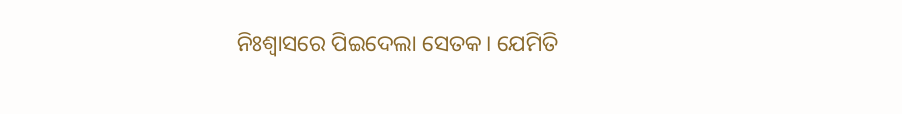ନିଃଶ୍ୱାସରେ ପିଇଦେଲା ସେତକ। ଯେମିତି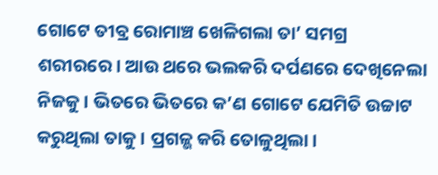ଗୋଟେ ତୀବ୍ର ରୋମାଞ୍ଚ ଖେଳିଗଲା ତା’ ସମଗ୍ର ଶରୀରରେ। ଆଉ ଥରେ ଭଲକରି ଦର୍ପଣରେ ଦେଖିନେଲା ନିଜକୁ। ଭିତରେ ଭିତରେ କ’ଣ ଗୋଟେ ଯେମିତି ଉଚ୍ଚାଟ କରୁଥିଲା ତାକୁ। ପ୍ରଗଳ୍ଭ କରି ତୋଳୁଥିଲା।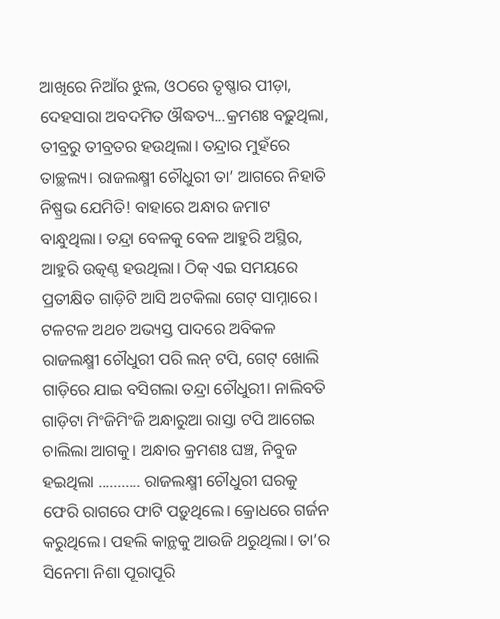ଆଖିରେ ନିଆଁର ଝୁଲ, ଓଠରେ ତୃଷ୍ଣାର ପୀଡ଼ା, ଦେହସାରା ଅବଦମିତ ଔଦ୍ଧତ୍ୟ...କ୍ରମଶଃ ବଢ଼ୁଥିଲା, ତୀବ୍ରରୁ ତୀବ୍ରତର ହଉଥିଲା। ତନ୍ଦ୍ରାର ମୁହଁରେ ତାଚ୍ଛଲ୍ୟ। ରାଜଲକ୍ଷ୍ମୀ ଚୌଧୁରୀ ତା’ ଆଗରେ ନିହାତି ନିଷ୍ପ୍ରଭ ଯେମିତି! ବାହାରେ ଅନ୍ଧାର ଜମାଟ ବାନ୍ଧୁଥିଲା। ତନ୍ଦ୍ରା ବେଳକୁ ବେଳ ଆହୁରି ଅସ୍ଥିର, ଆହୁରି ଉତ୍କଣ୍ଠ ହଉଥିଲା। ଠିକ୍ ଏଇ ସମୟରେ ପ୍ରତୀକ୍ଷିତ ଗାଡ଼ିଟି ଆସି ଅଟକିଲା ଗେଟ୍ ସାମ୍ନାରେ। ଟଳଟଳ ଅଥଚ ଅଭ୍ୟସ୍ତ ପାଦରେ ଅବିକଳ ରାଜଲକ୍ଷ୍ମୀ ଚୌଧୁରୀ ପରି ଲନ୍ ଟପି, ଗେଟ୍ ଖୋଲି ଗାଡ଼ିରେ ଯାଇ ବସିଗଲା ତନ୍ଦ୍ରା ଚୌଧୁରୀ। ନାଲିବତି ଗାଡ଼ିଟା ମିଂଜିମିଂଜି ଅନ୍ଧାରୁଆ ରାସ୍ତା ଟପି ଆଗେଇ ଚାଲିଲା ଆଗକୁ। ଅନ୍ଧାର କ୍ରମଶଃ ଘଞ୍ଚ, ନିବୁଜ ହଇଥିଲା ........... ରାଜଲକ୍ଷ୍ମୀ ଚୌଧୁରୀ ଘରକୁ ଫେରି ରାଗରେ ଫାଟି ପଡ଼ୁଥିଲେ। କ୍ରୋଧରେ ଗର୍ଜନ କରୁଥିଲେ। ପହଲି କାନ୍ଥକୁ ଆଉଜି ଥରୁଥିଲା। ତା’ର ସିନେମା ନିଶା ପୂରାପୂରି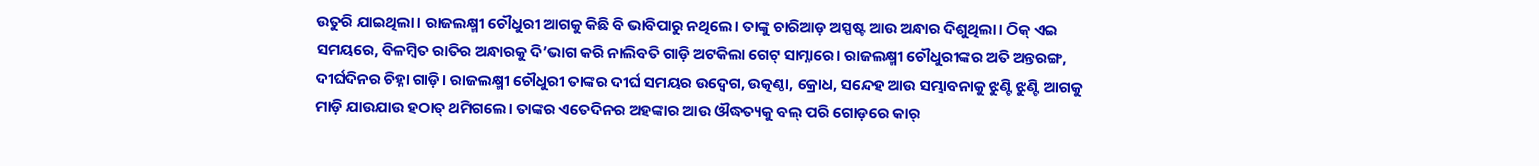ଉତୁରି ଯାଇଥିଲା। ରାଜଲକ୍ଷ୍ମୀ ଚୌଧୁରୀ ଆଗକୁ କିଛି ବି ଭାବିପାରୁ ନଥିଲେ। ତାଙ୍କୁ ଚାରିଆଡ଼ ଅସ୍ପଷ୍ଟ ଆଉ ଅନ୍ଧାର ଦିଶୁଥିଲା। ଠିକ୍ ଏଇ ସମୟରେ, ବିଳମ୍ୱିତ ରାତିର ଅନ୍ଧାରକୁ ଦି’ଭାଗ କରି ନାଲିବତି ଗାଡ଼ି ଅଟକିଲା ଗେଟ୍ ସାମ୍ନାରେ। ରାଜଲକ୍ଷ୍ମୀ ଚୌଧୁରୀଙ୍କର ଅତି ଅନ୍ତରଙ୍ଗ, ଦୀର୍ଘଦିନର ଚିହ୍ନା ଗାଡ଼ି। ରାଜଲକ୍ଷ୍ମୀ ଚୌଧୁରୀ ତାଙ୍କର ଦୀର୍ଘ ସମୟର ଉଦ୍ବେଗ, ଉତ୍କଣ୍ଠା, କ୍ରୋଧ, ସନ୍ଦେହ ଆଉ ସମ୍ଭାବନାକୁ ଝୁଣ୍ଟି ଝୁଣ୍ଟି ଆଗକୁ ମାଡ଼ି ଯାଉଯାଉ ହଠାତ୍ ଥମିଗଲେ। ତାଙ୍କର ଏତେଦିନର ଅହଙ୍କାର ଆଉ ଔଦ୍ଧତ୍ୟକୁ ବଲ୍ ପରି ଗୋଡ଼ରେ କାର୍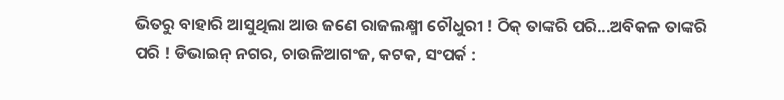ଭିତରୁ ବାହାରି ଆସୁଥିଲା ଆଉ ଜଣେ ରାଜଲକ୍ଷ୍ମୀ ଚୌଧୁରୀ ! ଠିକ୍ ତାଙ୍କରି ପରି...ଅବିକଳ ତାଙ୍କରି ପରି ! ଡିଭାଇନ୍ ନଗର, ଚାଉଳିଆଗଂଜ, କଟକ, ସଂପର୍କ :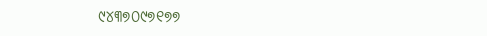୯୪୩୭୦୯୭୧୭୭